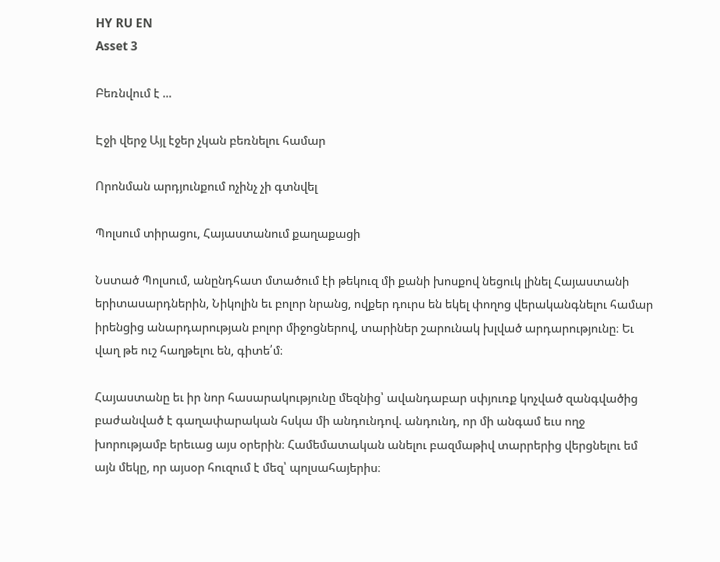HY RU EN
Asset 3

Բեռնվում է ...

Էջի վերջ Այլ էջեր չկան բեռնելու համար

Որոնման արդյունքում ոչինչ չի գտնվել

Պոլսում տիրացու, Հայաստանում քաղաքացի

Նստած Պոլսում, անընդհատ մտածում էի թեկուզ մի քանի խոսքով նեցուկ լինել Հայաստանի երիտասարդներին, Նիկոլին եւ բոլոր նրանց, ովքեր դուրս են եկել փողոց վերականգնելու համար իրենցից անարդարության բոլոր միջոցներով, տարիներ շարունակ խլված արդարությունը։ Եւ վաղ թե ուշ հաղթելու են, գիտե՛մ։

Հայաստանը եւ իր նոր հասարակությունը մեզնից՝ ավանդաբար սփյուռք կոչված զանգվածից բաժանված է գաղափարական հսկա մի անդունդով. անդունդ, որ մի անգամ եւս ողջ խորությամբ երեւաց այս օրերին։ Համեմատական անելու բազմաթիվ տարրերից վերցնելու եմ այն մեկը, որ այսօր հուզում է մեզ՝ պոլսահայերիս։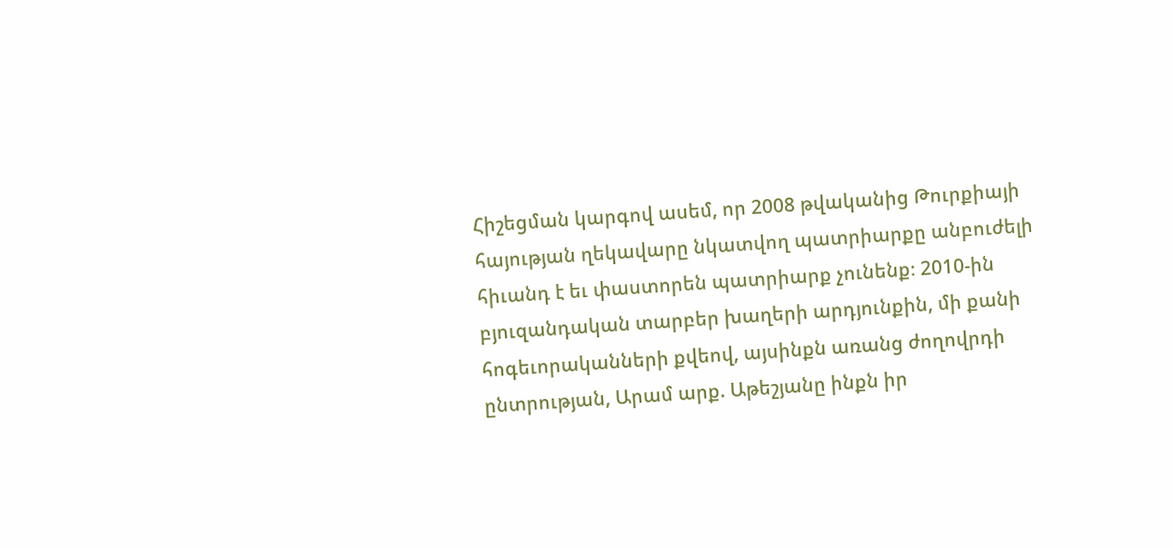Հիշեցման կարգով ասեմ, որ 2008 թվականից Թուրքիայի հայության ղեկավարը նկատվող պատրիարքը անբուժելի հիւանդ է եւ փաստորեն պատրիարք չունենք։ 2010-ին բյուզանդական տարբեր խաղերի արդյունքին, մի քանի հոգեւորականների քվեով, այսինքն առանց ժողովրդի ընտրության, Արամ արք. Աթեշյանը ինքն իր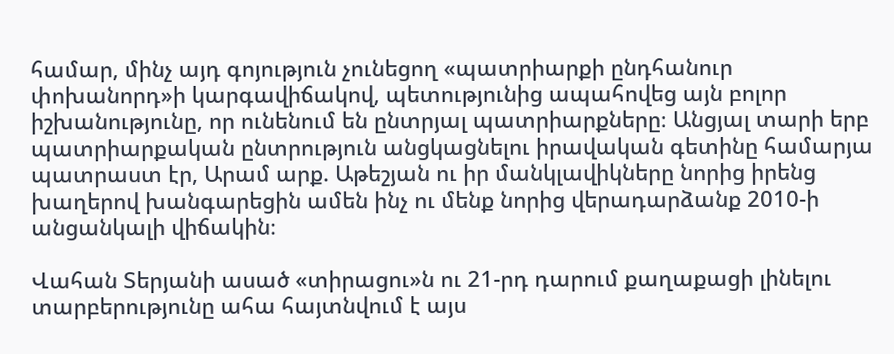համար, մինչ այդ գոյություն չունեցող «պատրիարքի ընդհանուր փոխանորդ»ի կարգավիճակով, պետությունից ապահովեց այն բոլոր իշխանությունը, որ ունենում են ընտրյալ պատրիարքները։ Անցյալ տարի երբ պատրիարքական ընտրություն անցկացնելու իրավական գետինը համարյա պատրաստ էր, Արամ արք. Աթեշյան ու իր մանկլավիկները նորից իրենց խաղերով խանգարեցին ամեն ինչ ու մենք նորից վերադարձանք 2010-ի անցանկալի վիճակին։

Վահան Տերյանի ասած «տիրացու»ն ու 21-րդ դարում քաղաքացի լինելու տարբերությունը ահա հայտնվում է այս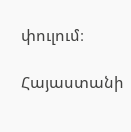փուլում։

Հայաստանի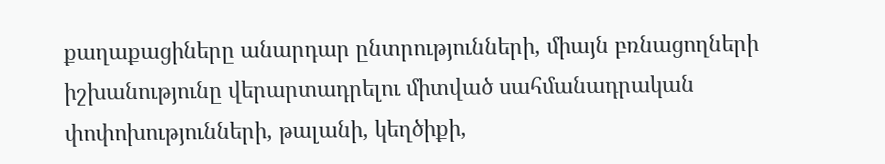քաղաքացիները անարդար ընտրությունների, միայն բռնացողների իշխանությունը վերարտադրելու միտված սահմանադրական փոփոխությունների, թալանի, կեղծիքի,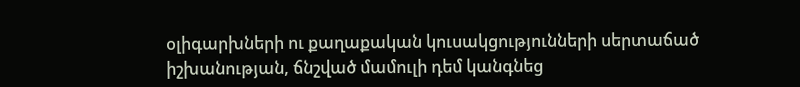օլիգարխների ու քաղաքական կուսակցությունների սերտաճած իշխանության, ճնշված մամուլի դեմ կանգնեց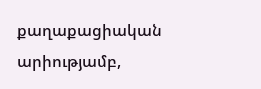քաղաքացիական արիությամբ,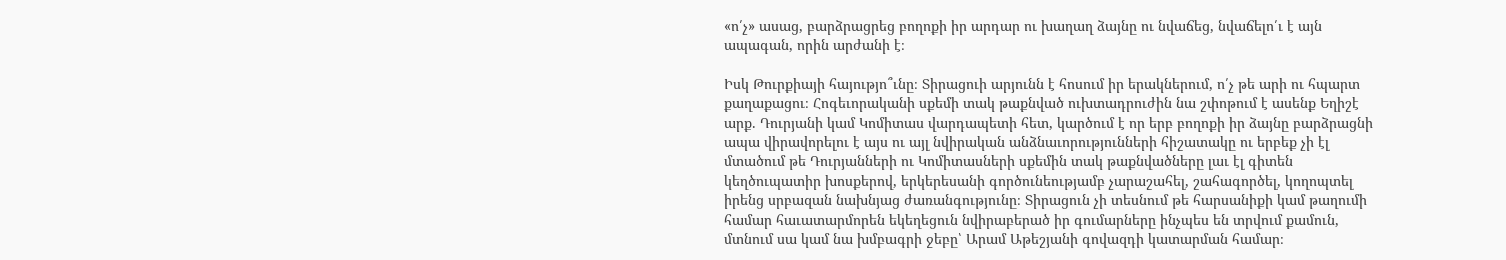«ո՛չ» ասաց, բարձրացրեց բողոքի իր արդար ու խաղաղ ձայնը ու նվաճեց, նվաճելո՛ւ է այն ապագան, որին արժանի է։

Իսկ Թուրքիայի հայությո՞ւնը։ Տիրացուի արյունն է հոսում իր երակներում, ո՛չ թե արի ու հպարտ քաղաքացու։ Հոգեւորականի սքեմի տակ թաքնված ուխտադրուժին նա շփոթում է ասենք Եղիշէ արք. Դուրյանի կամ Կոմիտաս վարդապետի հետ, կարծում է որ երբ բողոքի իր ձայնը բարձրացնի ապա վիրավորելու է այս ու այլ նվիրական անձնաւորությունների հիշատակը ու երբեք չի էլ մտածում թե Դուրյանների ու Կոմիտասների սքեմին տակ թաքնվածները լաւ էլ գիտեն կեղծուպատիր խոսքերով, երկերեսանի գործունեությամբ չարաշահել, շահագործել, կողոպտել իրենց սրբազան նախնյաց ժառանգությունը։ Տիրացուն չի տեսնում թե հարսանիքի կամ թաղումի համար հաւատարմորեն եկեղեցուն նվիրաբերած իր գումարները ինչպես են տրվում քամուն, մտնում սա կամ նա խմբագրի ջեբը՝ Արամ Աթեշյանի գովազդի կատարման համար։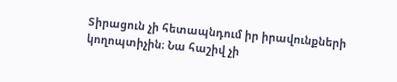Տիրացուն չի հետապնդում իր իրավունքների կողոպտիչին։ Նա հաշիվ չի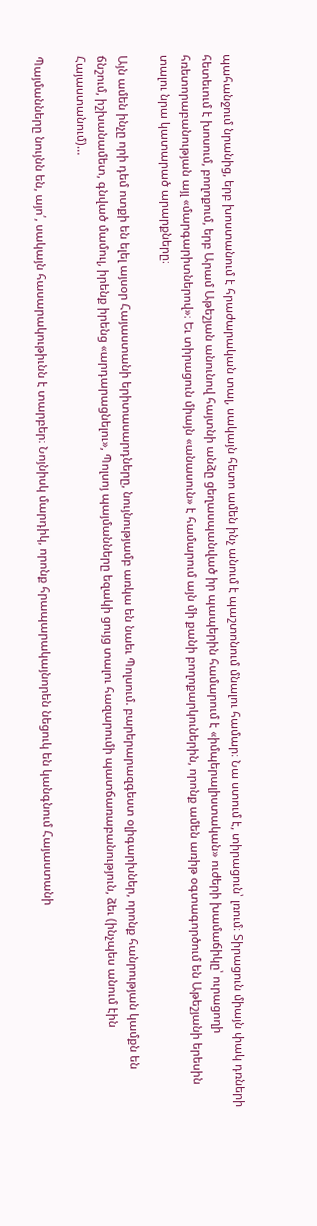պահանջում նրանից, երբ խոստանում է հրաժարական տալ, սակայն հետո ամեն ինչ անում է պաշտոնում մնալու համար։ Նա ստում է, տիրացուն՝ լռում։ Տիրացուն միայն փակ դռների հետեւում է խոսում, բողոքում, երբ Արամ Աթեշյան անունով հայտնի անձը ցեղասպանված իր պապերին համարում է «իմպերալիստական» ուժերի խամաճիկը՝ ուրացողի հռետորաբանության այլ «մարգարիտներով»։ Եւ տիրացուն միայն «անասուն» է համարում այն մի քանի բողոքարկուներին, որոնք ամեն առիթ օգտագործում են Աթեշյանի երեսին տալու նրա կատարած արարքները։

Այն ամեն ինչը որի դեմ ոտքի են ելել այսօր Հայաստանի երիտասարդները, նույնությամբ առկա են նաեւ Պոլսում. բարերարազգեստ օլիգարխներ, որոնք հանրության կամքն են ճնշում, իշխանամետ, գնված մամուլ, իրենք իրենց «արդարացնելու», Պոլսոյ պայմանները եզակի ցույց տալու հազարումի պատճառաբանություն, ձեւ (ինչպես անում էին Հայաստանում)…

Պայմանները նույնն են, այո՛, սակայն հասարակութիւնն է տարբեր։ Նոյնիսկ մարդիկ, որոնք հրապարակայնորեն նեցուկ են կանգնում Հայաստանի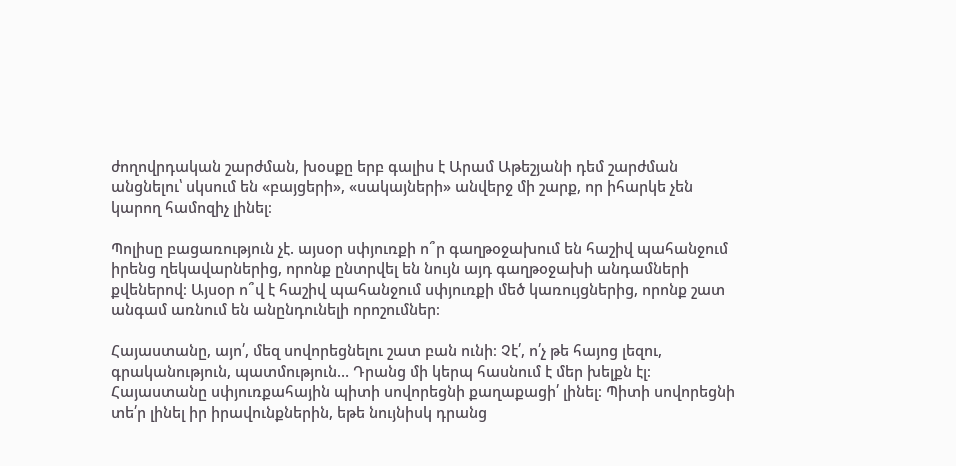ժողովրդական շարժման, խօսքը երբ գալիս է Արամ Աթեշյանի դեմ շարժման անցնելու՝ սկսում են «բայցերի», «սակայների» անվերջ մի շարք, որ իհարկե չեն կարող համոզիչ լինել։

Պոլիսը բացառություն չէ. այսօր սփյուռքի ո՞ր գաղթօջախում են հաշիվ պահանջում իրենց ղեկավարներից, որոնք ընտրվել են նույն այդ գաղթօջախի անդամների քվեներով։ Այսօր ո՞վ է հաշիվ պահանջում սփյուռքի մեծ կառույցներից, որոնք շատ անգամ առնում են անընդունելի որոշումներ։

Հայաստանը, այո՛, մեզ սովորեցնելու շատ բան ունի։ Չէ՛, ո՛չ թե հայոց լեզու, գրականություն, պատմություն… Դրանց մի կերպ հասնում է մեր խելքն էլ։ Հայաստանը սփյուռքահային պիտի սովորեցնի քաղաքացի՛ լինել։ Պիտի սովորեցնի տե՛ր լինել իր իրավունքներին, եթե նույնիսկ դրանց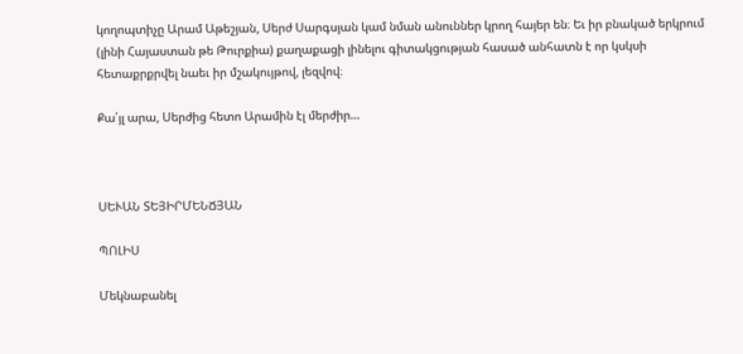կողոպտիչը Արամ Աթեշյան, Սերժ Սարգսյան կամ նման անուններ կրող հայեր են։ Եւ իր բնակած երկրում (լինի Հայաստան թե Թուրքիա) քաղաքացի լինելու գիտակցության հասած անհատն է որ կսկսի հետաքրքրվել նաեւ իր մշակույթով, լեզվով։

Քա՛յլ արա, Սերժից հետո Արամին էլ մերժիր…



ՍԵՒԱՆ ՏԵՅԻՐՄԵՆՃՅԱՆ

ՊՈԼԻՍ

Մեկնաբանել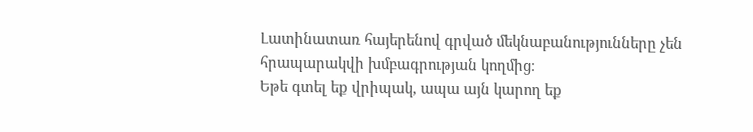Լատինատառ հայերենով գրված մեկնաբանությունները չեն հրապարակվի խմբագրության կողմից։
Եթե գտել եք վրիպակ, ապա այն կարող եք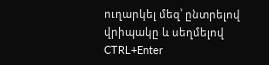ուղարկել մեզ՝ ընտրելով վրիպակը և սեղմելով CTRL+Enter